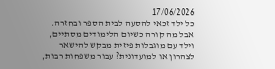17/06/2026
כל ילד זכאי להסעה לבית הספר ובחזרה. אבל מה קורה כשיום הלימודים מסתיים, וילד עם מוגבלות פיזית מבקש להישאר לצהרון או למועדונית? עבור משפחות רבות,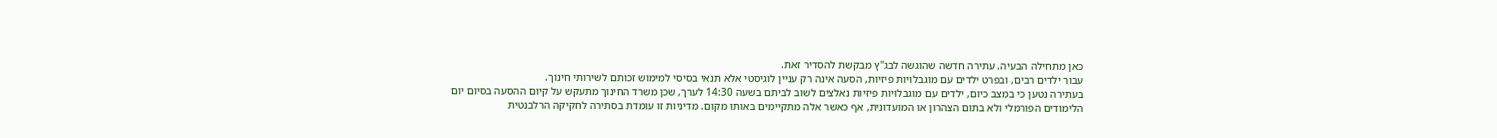כאן מתחילה הבעיה. עתירה חדשה שהוגשה לבג"ץ מבקשת להסדיר זאת.
עבור ילדים רבים, ובפרט ילדים עם מוגבלויות פיזיות, הסעה אינה רק עניין לוגיסטי אלא תנאי בסיסי למימוש זכותם לשירותי חינוך.
בעתירה נטען כי במצב כיום, ילדים עם מוגבלויות פיזיות נאלצים לשוב לביתם בשעה 14:30 לערך, שכן משרד החינוך מתעקש על קיום ההסעה בסיום יום הלימודים הפורמלי ולא בתום הצהרון או המועדונית, אף כאשר אלה מתקיימים באותו מקום. מדיניות זו עומדת בסתירה לחקיקה הרלבנטית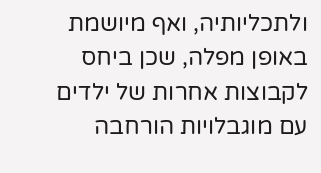ולתכליותיה, ואף מיושמת באופן מפלה, שכן ביחס לקבוצות אחרות של ילדים עם מוגבלויות הורחבה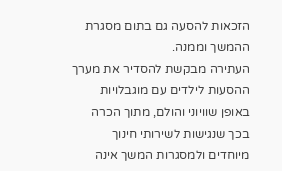הזכאות להסעה גם בתום מסגרת ההמשך וממנה.
העתירה מבקשת להסדיר את מערך ההסעות לילדים עם מוגבלויות באופן שוויוני והולם, מתוך הכרה בכך שנגישות לשירותי חינוך מיוחדים ולמסגרות המשך אינה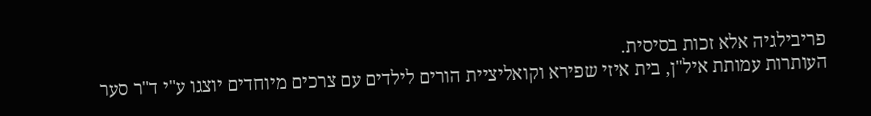פריבילגיה אלא זכות בסיסית.
העותרות עמותת איל"ן, בית איזי שפירא וקואליציית הורים לילדים עם צרכים מיוחדים יוצגו ע"י ד"ר סער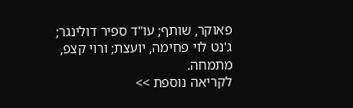פאוקר, שותף; עו"ד ספיר דולינגר; ג'נט לוי פחימה, יועצת; ורוי קצפ, מתמחה.
לקריאה נוספת >>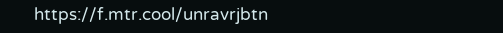https://f.mtr.cool/unravrjbtn